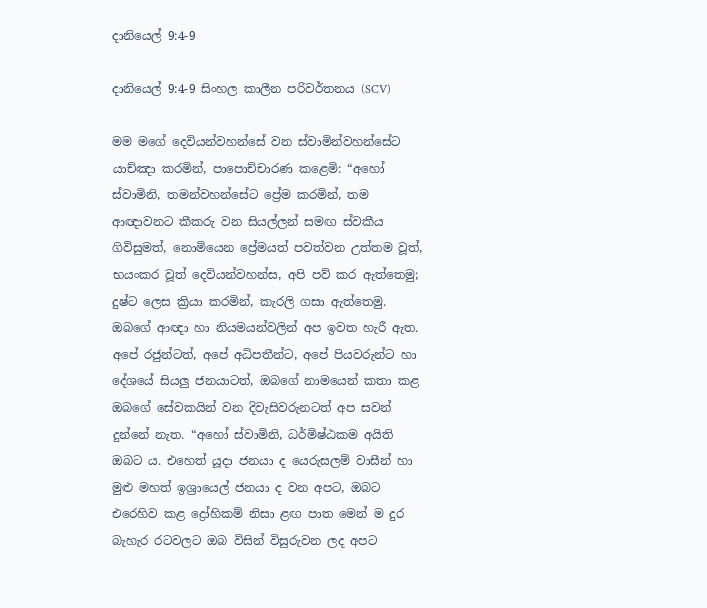දානියෙල් 9:4-9

දානියෙල් 9:4-9 සිංහල කාලීන පරිවර්තනය (SCV)

මම මගේ දෙවියන්වහන්සේ වන ස්වාමින්වහන්සේට යාච්ඤා කරමින්, පාපොච්චාරණ කළෙමි: “අහෝ ස්වාමිනි, තමන්වහන්සේට ප්‍රේම කරමින්, තම ආඥාවනට කීකරු වන සියල්ලන් සමඟ ස්වකීය ගිවිසුමත්, නොමියෙන ප්‍රේමයත් පවත්වන උත්තම වූත්, භයංකර වූත් දෙවියන්වහන්ස, අපි පව් කර ඇත්තෙමු; දුෂ්ට ලෙස ක්‍රියා කරමින්, කැරලි ගසා ඇත්තෙමු. ඔබගේ ආඥා හා නියමයන්වලින් අප ඉවත හැරී ඇත. අපේ රජුන්ටත්, අපේ අධිපතීන්ට, අපේ පියවරුන්ට හා දේශයේ සියලු ජනයාටත්, ඔබගේ නාමයෙන් කතා කළ ඔබගේ සේවකයින් වන දිවැසිවරුනටත් අප සවන් දුන්නේ නැත. “අහෝ ස්වාමිනි, ධර්මිෂ්ඨකම අයිති ඔබට ය. එහෙත් යූදා ජනයා ද යෙරුසලම් වාසීන් හා මුළු මහත් ඉශ්‍රායෙල් ජනයා ද වන අපට, ඔබට එරෙහිව කළ ද්‍රෝහිකම් නිසා ළඟ පාත මෙන් ම දුර බැහැර රටවලට ඔබ විසින් විසුරුවන ලද අපට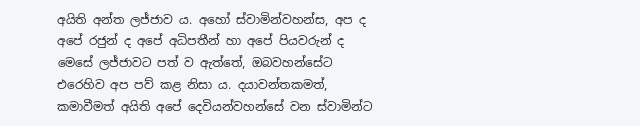අයිති අන්ත ලජ්ජාව ය. අහෝ ස්වාමින්වහන්ස, අප ද අපේ රජුන් ද අපේ අධිපතීන් හා අපේ පියවරුන් ද මෙසේ ලජ්ජාවට පත් ව ඇත්තේ, ඔබවහන්සේට එරෙහිව අප පව් කළ නිසා ය. දයාවන්තකමත්, කමාවීමත් අයිති අපේ දෙවියන්වහන්සේ වන ස්වාමින්ට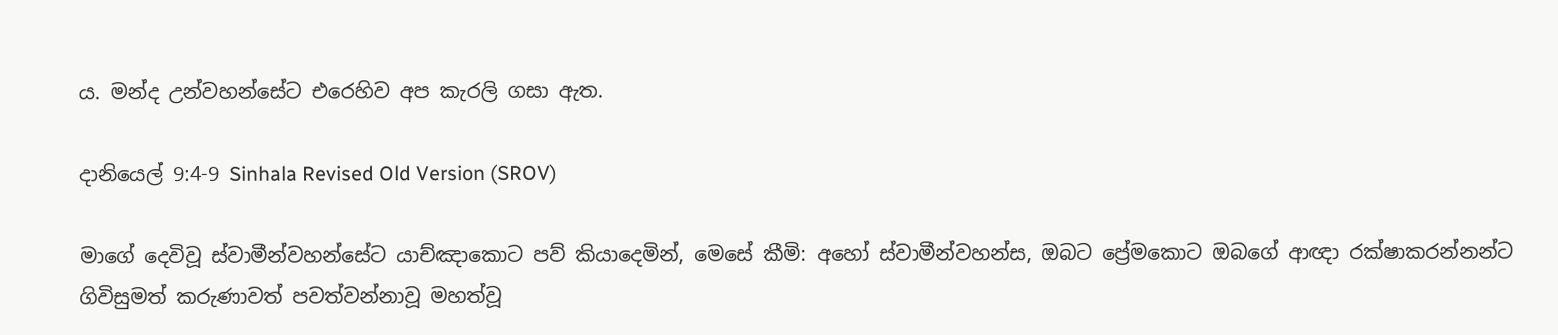ය. මන්ද උන්වහන්සේට එරෙහිව අප කැරලි ගසා ඇත.

දානියෙල් 9:4-9 Sinhala Revised Old Version (SROV)

මාගේ දෙවිවූ ස්වාමීන්වහන්සේට යාච්ඤාකොට පව් කියාදෙමින්, මෙසේ කීමි: අහෝ ස්වාමීන්වහන්ස, ඔබට ප්‍රේමකොට ඔබගේ ආඥා රක්ෂාකරන්නන්ට ගිවිසුමත් කරුණාවත් පවත්වන්නාවූ මහත්වූ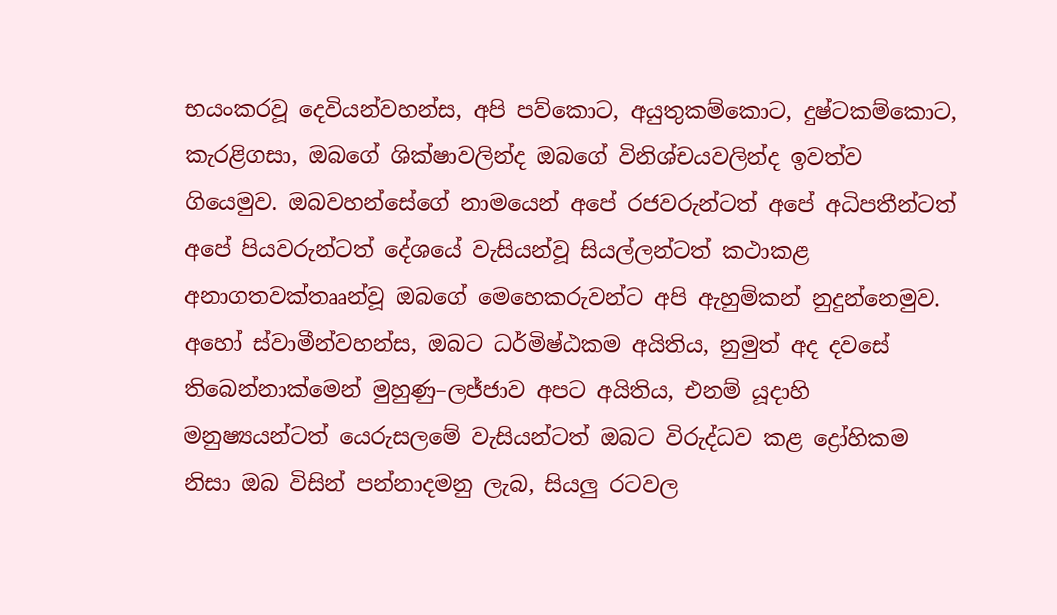භයංකරවූ දෙවියන්වහන්ස, අපි පව්කොට, අයුතුකම්කොට, දුෂ්ටකම්කොට, කැරළිගසා, ඔබගේ ශික්ෂාවලින්ද ඔබගේ විනිශ්චයවලින්ද ඉවත්ව ගියෙමුව. ඔබවහන්සේගේ නාමයෙන් අපේ රජවරුන්ටත් අපේ අධිපතීන්ටත් අපේ පියවරුන්ටත් දේශයේ වැසියන්වූ සියල්ලන්ටත් කථාකළ අනාගතවක්තෲන්වූ ඔබගේ මෙහෙකරුවන්ට අපි ඇහුම්කන් නුදුන්නෙමුව. අහෝ ස්වාමීන්වහන්ස, ඔබට ධර්මිෂ්ඨකම අයිතිය, නුමුත් අද දවසේ තිබෙන්නාක්මෙන් මුහුණු–ලජ්ජාව අපට අයිතිය, එනම් යූදාහි මනුෂ්‍යයන්ටත් යෙරුසලමේ වැසියන්ටත් ඔබට විරුද්ධව කළ ද්‍රෝහිකම නිසා ඔබ විසින් පන්නාදමනු ලැබ, සියලු රටවල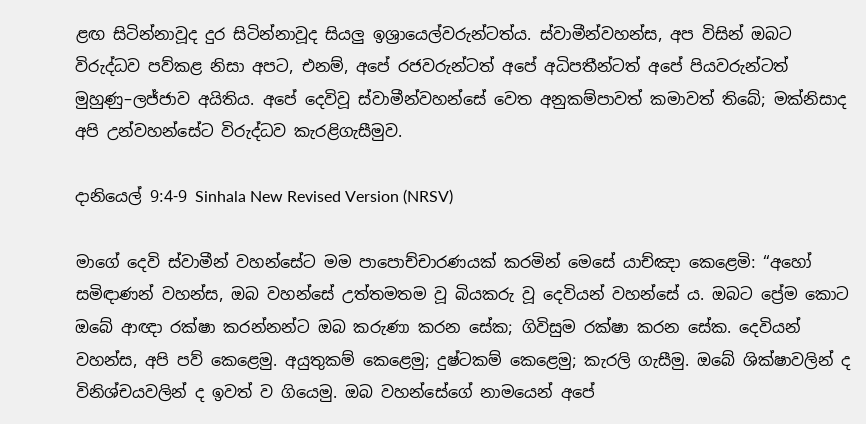ළඟ සිටින්නාවූද දුර සිටින්නාවූද සියලු ඉශ්‍රායෙල්වරුන්ටත්ය. ස්වාමීන්වහන්ස, අප විසින් ඔබට විරුද්ධව පව්කළ නිසා අපට, එනම්, අපේ රජවරුන්ටත් අපේ අධිපතීන්ටත් අපේ පියවරුන්ටත් මුහුණු–ලජ්ජාව අයිතිය. අපේ දෙවිවූ ස්වාමීන්වහන්සේ වෙත අනුකම්පාවත් කමාවත් තිබේ; මක්නිසාද අපි උන්වහන්සේට විරුද්ධව කැරළිගැසීමුව.

දානියෙල් 9:4-9 Sinhala New Revised Version (NRSV)

මාගේ දෙවි ස්වාමීන් වහන්සේට මම පාපොච්චාරණයක් කරමින් මෙසේ යාච්ඤා කෙළෙමි: “අහෝ සමිඳාණන් වහන්ස, ඔබ වහන්සේ උත්තමතම වූ බියකරු වූ දෙවියන් වහන්සේ ය. ඔබට ප්‍රේම කොට ඔබේ ආඥා රක්ෂා කරන්නන්ට ඔබ කරුණා කරන සේක; ගිවිසුම රක්ෂා කරන සේක. දෙවියන් වහන්ස, අපි පව් කෙළෙමු. අයුතුකම් කෙළෙමු; දුෂ්ටකම් කෙළෙමු; කැරලි ගැසීමු. ඔබේ ශික්ෂාවලින් ද විනිශ්චයවලින් ද ඉවත් ව ගියෙමු. ඔබ වහන්සේගේ නාමයෙන් අපේ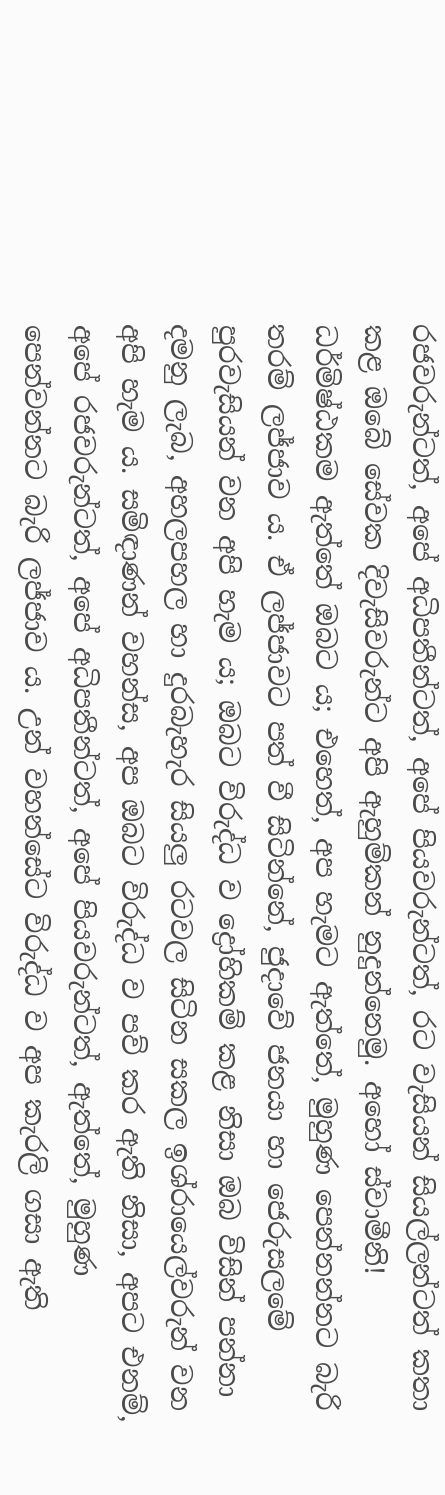රජවරුන්ටත්, අපේ අධිපතීන්ටත්, අපේ පියවරුන්ටත්, රට වැසියන් සියල්ලන්ටත් කතා කළ ඔබේ සේවක දිවැසිවරුන්ට අපි ඇහුම්කන් නුදුන්නෙමු. අහෝ ස්වාමීනි! ධර්මිෂ්ඨකම ඇත්තේ ඔබට ය; එහෙත්, අප හැමට ඇත්තේ, මුහුණ පෙන්නන්නට බැරි තරම් ලජ්ජාව ය. ඒ ලජ්ජාවට පත් වී සිටින්නේ, ජුදාවේ ජනයා හා ජෙරුසලමේ පුරවැසියන් වන අපි හැම ය; ඔබට විරුද්ධ ව ද්‍රෝහිකම් කළ නිසා ඔබ විසින් පන්නා දමනු ලැබ, අහලපහල හා දුරබැහැර සියලු රටවල සිටින සකල ඉශ්රායෙල්වරුන් වන අපි හැම ය. සමිඳාණන් වහන්ස, අප ඔබට විරුද්ධ ව පව් කර ඇති නිසා, අපට එනම්, අපේ රජවරුන්ටත්, අපේ අධිපතීන්ටත්, අපේ පියවරුන්ටත්, ඇත්තේ, මුහුණ පෙන්වන්නට බැරි ලජ්ජාව ය. උන් වහන්සේට විරුද්ධ ව අප කැරලි ගසා ඇති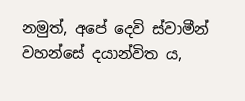නමුත්, අපේ දෙවි ස්වාමීන් වහන්සේ දයාන්විත ය,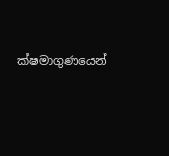ක්ෂමාගුණයෙන්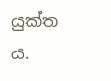යුක්ත ය.